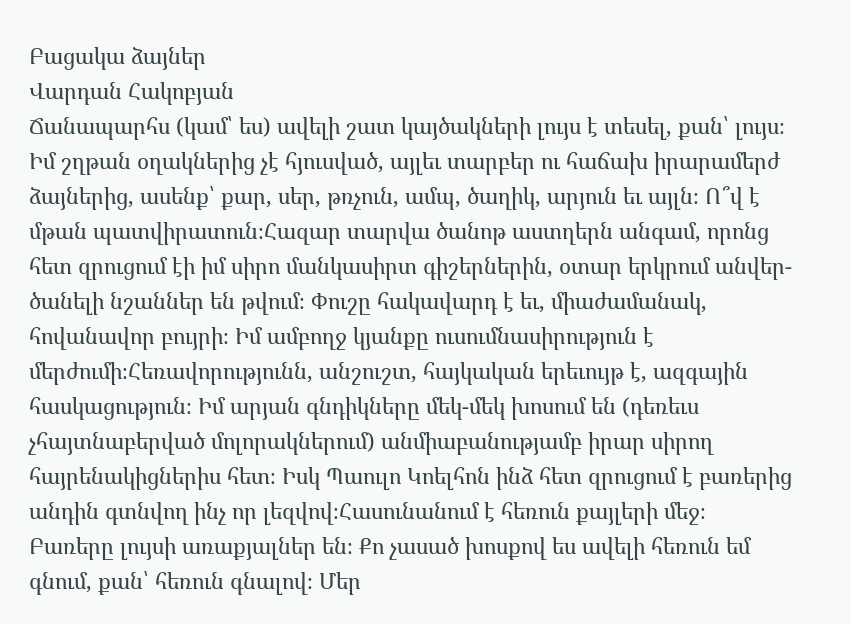Բացակա ձայներ
Վարդան Հակոբյան
Ճանապարհս (կամ՝ ես) ավելի շատ կայծակների լույս է տեսել, քան՝ լույս։ Իմ շղթան օղակներից չէ հյուսված, այլեւ տարբեր ու հաճախ իրարամերժ ձայներից, ասենք՝ քար, սեր, թռչուն, ամպ, ծաղիկ, արյուն եւ այլն։ Ո՞վ է մթան պատվիրատուն։Հազար տարվա ծանոթ աստղերն անգամ, որոնց հետ զրուցում էի իմ սիրո մանկասիրտ գիշերներին, օտար երկրում անվեր- ծանելի նշաններ են թվում։ Փուշը հակավարդ է եւ, միաժամանակ, հովանավոր բույրի։ Իմ ամբողջ կյանքը ուսումնասիրություն է մերժումի։Հեռավորությունն, անշուշտ, հայկական երեւույթ է, ազգային հասկացություն։ Իմ արյան գնդիկները մեկ-մեկ խոսում են (դեռեւս չհայտնաբերված մոլորակներում) անմիաբանությամբ իրար սիրող հայրենակիցներիս հետ։ Իսկ Պաուլո Կոելհոն ինձ հետ զրուցում է բառերից անդին գտնվող ինչ որ լեզվով։Հասունանում է հեռուն քայլերի մեջ։ Բառերը լույսի առաքյալներ են։ Քո չասած խոսքով ես ավելի հեռուն եմ գնում, քան՝ հեռուն գնալով։ Մեր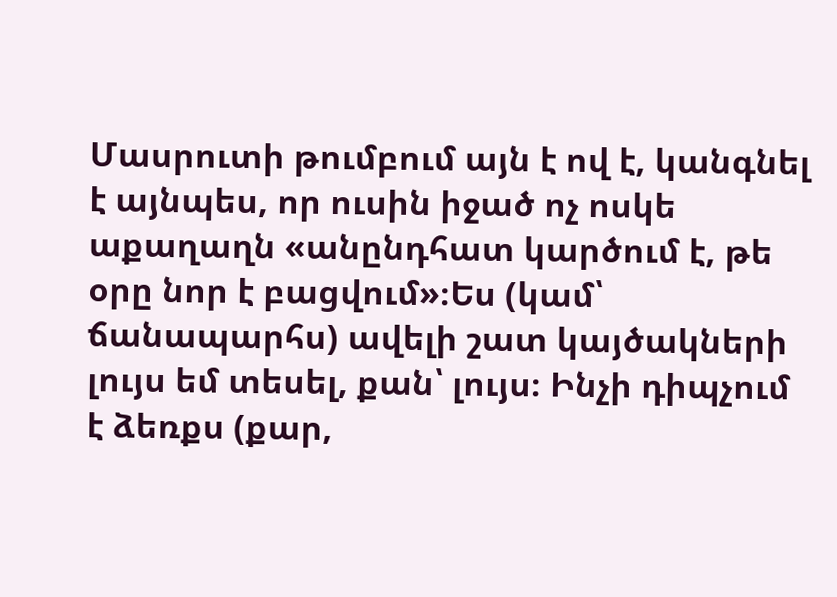Մասրուտի թումբում այն է ով է, կանգնել է այնպես, որ ուսին իջած ոչ ոսկե աքաղաղն «անընդհատ կարծում է, թե օրը նոր է բացվում»։Ես (կամ՝ ճանապարհս) ավելի շատ կայծակների լույս եմ տեսել, քան՝ լույս։ Ինչի դիպչում է ձեռքս (քար,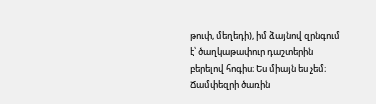թուփ, մեղեդի), իմ ձայնով զրնգում է՝ ծաղկաթափուր դաշտերին բերելով հոգիս։ Ես միայն ես չեմ։ Ճամփեզրի ծառին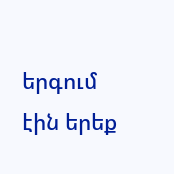երգում էին երեք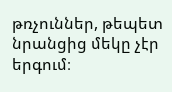թռչուններ, թեպետ նրանցից մեկը չէր երգում։